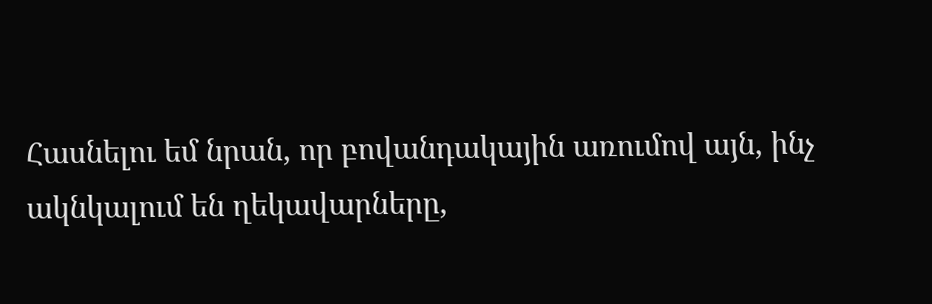Հասնելու եմ նրան, որ բովանդակային առումով այն, ինչ ակնկալում են ղեկավարները,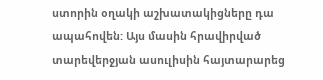ստորին օղակի աշխատակիցները դա ապահովեն: Այս մասին հրավիրված տարեվերջյան ասուլիսին հայտարարեց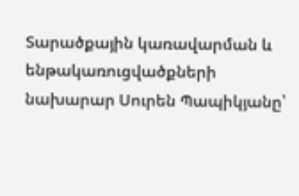Տարածքային կառավարման և ենթակառուցվածքների նախարար Սուրեն Պապիկյանը՝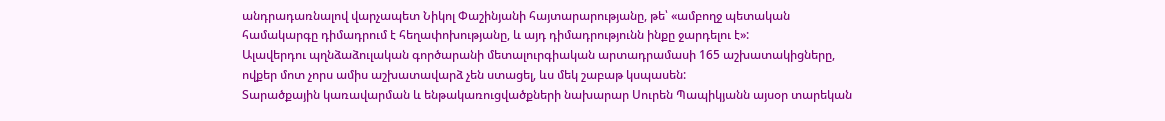անդրադառնալով վարչապետ Նիկոլ Փաշինյանի հայտարարությանը, թե՝ «ամբողջ պետական համակարգը դիմադրում է հեղափոխությանը, և այդ դիմադրությունն ինքը ջարդելու է»:
Ալավերդու պղնձաձուլական գործարանի մետալուրգիական արտադրամասի 165 աշխատակիցները, ովքեր մոտ չորս ամիս աշխատավարձ չեն ստացել, ևս մեկ շաբաթ կսպասեն:
Տարածքային կառավարման և ենթակառուցվածքների նախարար Սուրեն Պապիկյանն այսօր տարեկան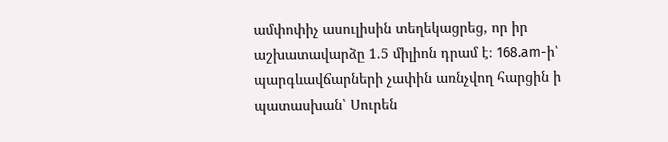ամփոփիչ ասուլիսին տեղեկացրեց, որ իր աշխատավարձը 1.5 միլիոն դրամ է։ 168.am-ի՝ պարգևավճարների չափին առնչվող հարցին ի պատասխան՝ Սուրեն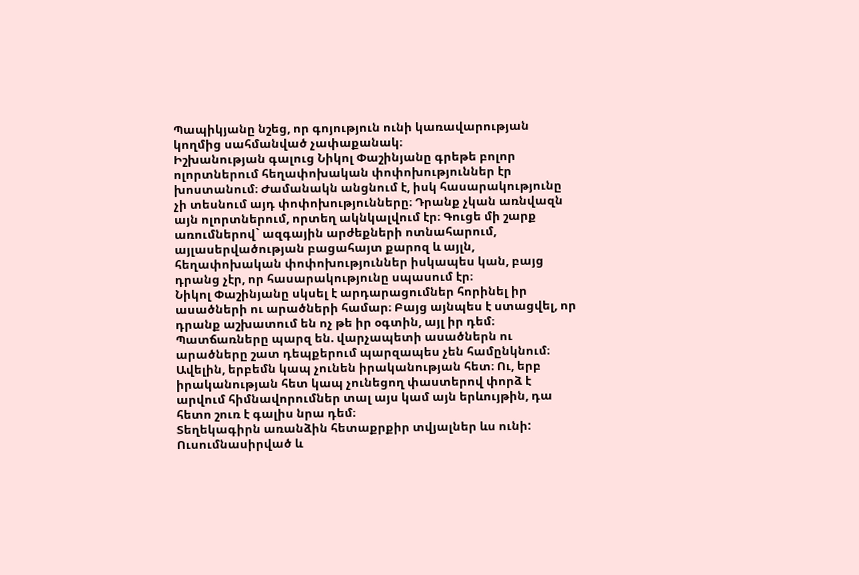Պապիկյանը նշեց, որ գոյություն ունի կառավարության կողմից սահմանված չափաքանակ։
Իշխանության գալուց Նիկոլ Փաշինյանը գրեթե բոլոր ոլորտներում հեղափոխական փոփոխություններ էր խոստանում։ Ժամանակն անցնում է, իսկ հասարակությունը չի տեսնում այդ փոփոխությունները։ Դրանք չկան առնվազն այն ոլորտներում, որտեղ ակնկալվում էր։ Գուցե մի շարք առումներով` ազգային արժեքների ոտնահարում, այլասերվածության բացահայտ քարոզ և այլն, հեղափոխական փոփոխություններ իսկապես կան, բայց դրանց չէր, որ հասարակությունը սպասում էր։
Նիկոլ Փաշինյանը սկսել է արդարացումներ հորինել իր ասածների ու արածների համար։ Բայց այնպես է ստացվել, որ դրանք աշխատում են ոչ թե իր օգտին, այլ իր դեմ։ Պատճառները պարզ են. վարչապետի ասածներն ու արածները շատ դեպքերում պարզապես չեն համընկնում։ Ավելին, երբեմն կապ չունեն իրականության հետ։ Ու, երբ իրականության հետ կապ չունեցող փաստերով փորձ է արվում հիմնավորումներ տալ այս կամ այն երևույթին, դա հետո շուռ է գալիս նրա դեմ։
Տեղեկագիրն առանձին հետաքրքիր տվյալներ ևս ունի: Ուսումնասիրված և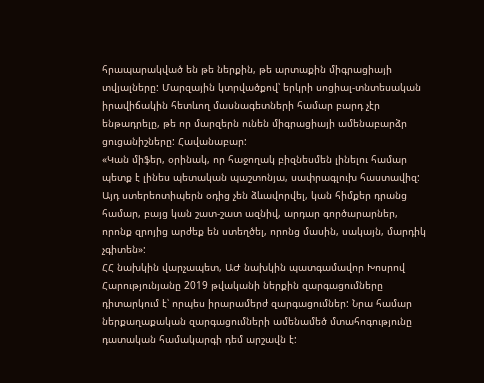հրապարակված են թե ներքին, թե արտաքին միգրացիայի տվյալները: Մարզային կտրվածքով՝ երկրի սոցիալ-տնտեսական իրավիճակին հետևող մասնագետների համար բարդ չէր ենթադրելը, թե որ մարզերն ունեն միգրացիայի ամենաբարձր ցուցանիշները: Հավանաբար:
«Կան միֆեր, օրինակ, որ հաջողակ բիզնեսմեն լինելու համար պետք է լինես պետական պաշտոնյա, սափրագլուխ հաստավիզ: Այդ ստերեոտիպերն օդից չեն ձևավորվել, կան հիմքեր դրանց համար, բայց կան շատ-շատ ազնիվ, արդար գործարարներ, որոնք զրոյից արժեք են ստեղծել, որոնց մասին, սակայն, մարդիկ չգիտեն»:
ՀՀ նախկին վարչապետ, ԱԺ նախկին պատգամավոր Խոսրով Հարությունյանը 2019 թվականի ներքին զարգացումները դիտարկում է՝ որպես իրարամերժ զարգացումներ: Նրա համար ներքաղաքական զարգացումների ամենամեծ մտահոգությունը դատական համակարգի դեմ արշավն է: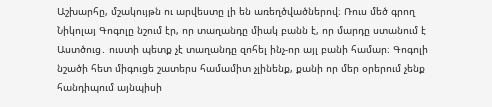Աշխարհը, մշակույթն ու արվեստը լի են առեղծվածներով։ Ռուս մեծ գրող Նիկոլայ Գոգոլը նշում էր, որ տաղանդը միակ բանն է, որ մարդը ստանում է Աստծուց․ ուստի պետք չէ տաղանդը զոհել ինչ-որ այլ բանի համար։ Գոգոլի նշածի հետ միգուցե շատերս համամիտ չլինենք, քանի որ մեր օրերում չենք հանդիպում այնպիսի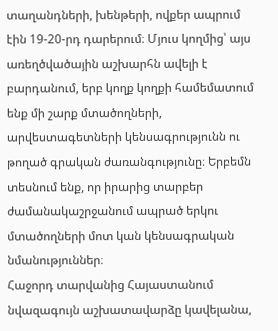տաղանդների, խենթերի, ովքեր ապրում էին 19-20-րդ դարերում։ Մյուս կողմից՝ այս առեղծվածային աշխարհն ավելի է բարդանում, երբ կողք կողքի համեմատում ենք մի շարք մտածողների, արվեստագետների կենսագրությունն ու թողած գրական ժառանգությունը։ Երբեմն տեսնում ենք, որ իրարից տարբեր ժամանակաշրջանում ապրած երկու մտածողների մոտ կան կենսագրական նմանություններ։
Հաջորդ տարվանից Հայաստանում նվազագույն աշխատավարձը կավելանա,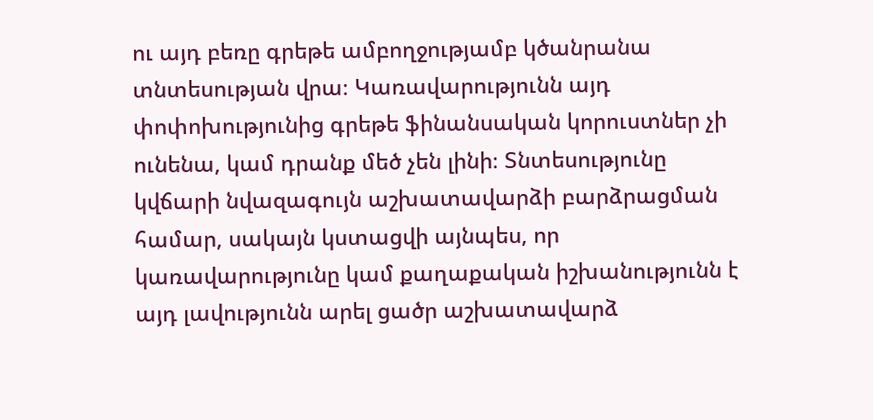ու այդ բեռը գրեթե ամբողջությամբ կծանրանա տնտեսության վրա։ Կառավարությունն այդ փոփոխությունից գրեթե ֆինանսական կորուստներ չի ունենա, կամ դրանք մեծ չեն լինի։ Տնտեսությունը կվճարի նվազագույն աշխատավարձի բարձրացման համար, սակայն կստացվի այնպես, որ կառավարությունը կամ քաղաքական իշխանությունն է այդ լավությունն արել ցածր աշխատավարձ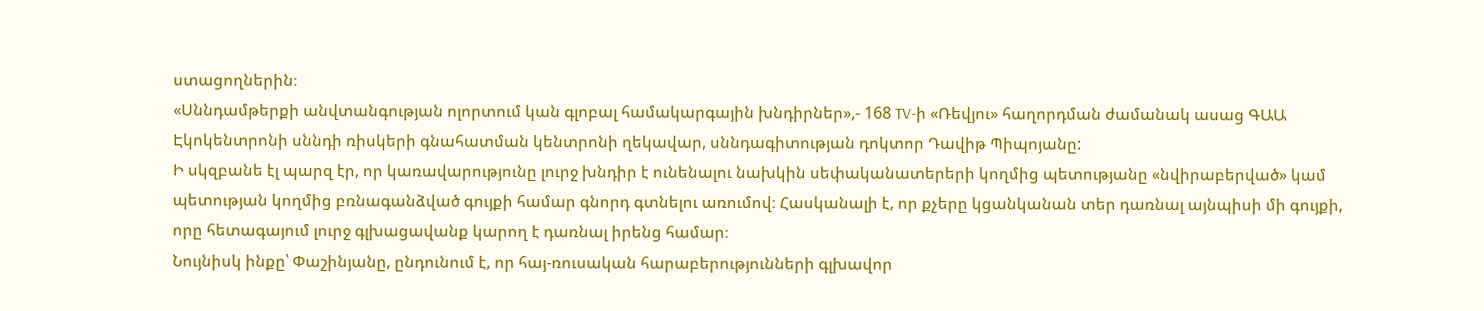ստացողներին։
«Սննդամթերքի անվտանգության ոլորտում կան գլոբալ համակարգային խնդիրներ»,- 168 TV-ի «Ռեվյու» հաղորդման ժամանակ ասաց ԳԱԱ Էկոկենտրոնի սննդի ռիսկերի գնահատման կենտրոնի ղեկավար, սննդագիտության դոկտոր Դավիթ Պիպոյանը:
Ի սկզբանե էլ պարզ էր, որ կառավարությունը լուրջ խնդիր է ունենալու նախկին սեփականատերերի կողմից պետությանը «նվիրաբերված» կամ պետության կողմից բռնագանձված գույքի համար գնորդ գտնելու առումով։ Հասկանալի է, որ քչերը կցանկանան տեր դառնալ այնպիսի մի գույքի, որը հետագայում լուրջ գլխացավանք կարող է դառնալ իրենց համար։
Նույնիսկ ինքը՝ Փաշինյանը, ընդունում է, որ հայ-ռուսական հարաբերությունների գլխավոր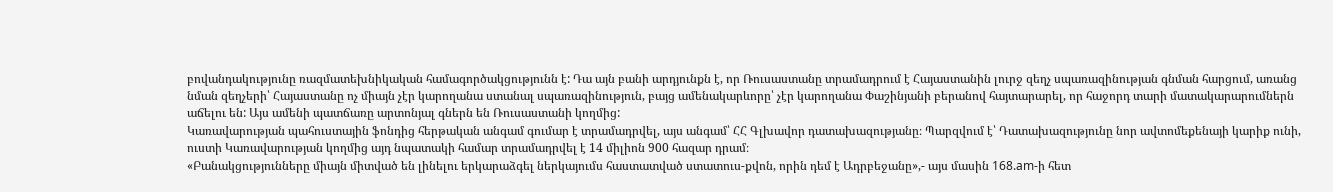բովանդակությունը ռազմատեխնիկական համագործակցությունն է: Դա այն բանի արդյունքն է, որ Ռուսաստանը տրամադրում է Հայաստանին լուրջ զեղչ սպառազինության գնման հարցում, առանց նման զեղչերի՝ Հայաստանը ոչ միայն չէր կարողանա ստանալ սպառազինություն, բայց ամենակարևորը՝ չէր կարողանա Փաշինյանի բերանով հայտարարել, որ հաջորդ տարի մատակարարումներն աճելու են: Այս ամենի պատճառը արտոնյալ գներն են Ռուսաստանի կողմից:
Կառավարության պահուստային ֆոնդից հերթական անգամ գումար է տրամադրվել, այս անգամ՝ ՀՀ Գլխավոր դատախազությանը։ Պարզվում է՝ Դատախազությունը նոր ավտոմեքենայի կարիք ունի, ուստի Կառավարության կողմից այդ նպատակի համար տրամադրվել է 14 միլիոն 900 հազար դրամ։
«Բանակցությունները միայն միտված են լինելու երկարաձգել ներկայումս հաստատված ստատուս-քվոն, որին դեմ է Ադրբեջանը»,- այս մասին 168.am-ի հետ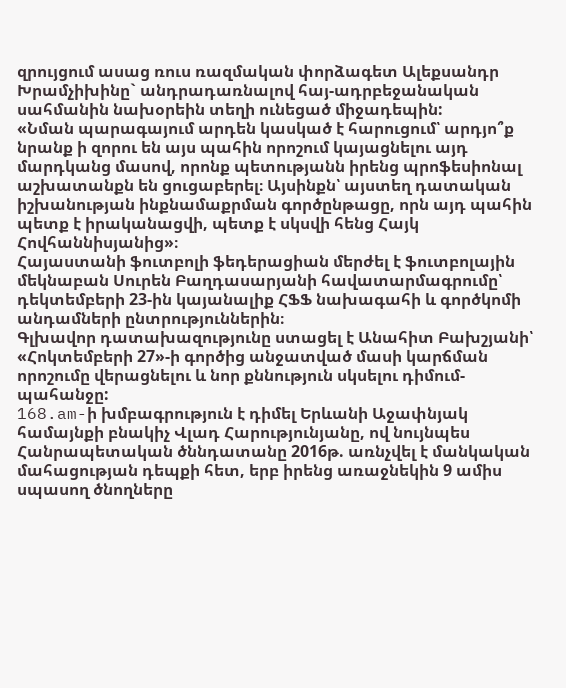զրույցում ասաց ռուս ռազմական փորձագետ Ալեքսանդր Խրամչիխինը` անդրադառնալով հայ-ադրբեջանական սահմանին նախօրեին տեղի ունեցած միջադեպին:
«Նման պարագայում արդեն կասկած է հարուցում՝ արդյո՞ք նրանք ի զորու են այս պահին որոշում կայացնելու այդ մարդկանց մասով, որոնք պետությանն իրենց պրոֆեսիոնալ աշխատանքն են ցուցաբերել։ Այսինքն՝ այստեղ դատական իշխանության ինքնամաքրման գործընթացը, որն այդ պահին պետք է իրականացվի, պետք է սկսվի հենց Հայկ Հովհաննիսյանից»։
Հայաստանի ֆուտբոլի ֆեդերացիան մերժել է ֆուտբոլային մեկնաբան Սուրեն Բաղդասարյանի հավատարմագրումը՝ դեկտեմբերի 23-ին կայանալիք ՀՖՖ նախագահի և գործկոմի անդամների ընտրություններին։
Գլխավոր դատախազությունը ստացել է Անահիտ Բախշյանի՝ «Հոկտեմբերի 27»-ի գործից անջատված մասի կարճման որոշումը վերացնելու և նոր քննություն սկսելու դիմում-պահանջը:
168.am-ի խմբագրություն է դիմել Երևանի Աջափնյակ համայնքի բնակիչ Վլադ Հարությունյանը, ով նույնպես Հանրապետական ծննդատանը 2016թ. առնչվել է մանկական մահացության դեպքի հետ, երբ իրենց առաջնեկին 9 ամիս սպասող ծնողները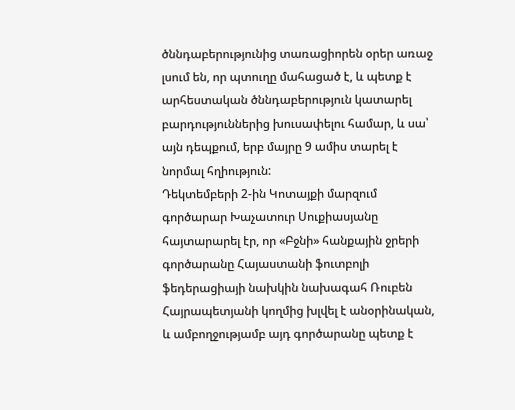ծննդաբերությունից տառացիորեն օրեր առաջ լսում են, որ պտուղը մահացած է, և պետք է արհեստական ծննդաբերություն կատարել բարդություններից խուսափելու համար, և սա՝ այն դեպքում, երբ մայրը 9 ամիս տարել է նորմալ հղիություն:
Դեկտեմբերի 2-ին Կոտայքի մարզում գործարար Խաչատուր Սուքիասյանը հայտարարել էր, որ «Բջնի» հանքային ջրերի գործարանը Հայաստանի ֆուտբոլի ֆեդերացիայի նախկին նախագահ Ռուբեն Հայրապետյանի կողմից խլվել է անօրինական, և ամբողջությամբ այդ գործարանը պետք է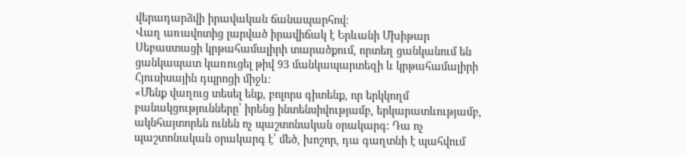վերադարձվի իրավական ճանապարհով:
Վաղ առավոտից լարված իրավիճակ է Երևանի Մխիթար Սեբաստացի կրթահամալիրի տարածքում, որտեղ ցանկանում են ցանկապատ կառուցել թիվ 93 մանկապարտեզի և կրթահամալիրի Հյուսիսային դպրոցի միջև։
«Մենք վաղուց տեսել ենք, բոլորս գիտենք, որ երկկողմ բանակցությունները՝ իրենց ինտենսիվությամբ, երկարատևությամբ, ակնհայտորեն ունեն ոչ պաշտոնական օրակարգ: Դա ոչ պաշտոնական օրակարգ է՝ մեծ, խոշոր, դա գաղտնի է պահվում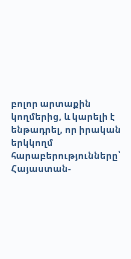բոլոր արտաքին կողմերից, և կարելի է ենթադրել, որ իրական երկկողմ հարաբերությունները՝ Հայաստան-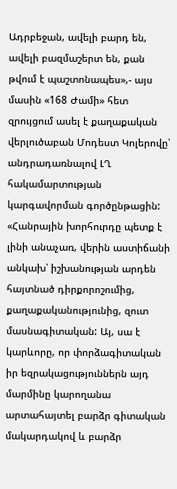Ադրբեջան, ավելի բարդ են, ավելի բազմաշերտ են, քան թվում է պաշտոնապես»,- այս մասին «168 Ժամի» հետ զրույցում ասել է քաղաքական վերլուծաբան Մոդեստ Կոլերովը՝ անդրադառնալով ԼՂ հակամարտության կարգավորման գործընթացին:
«Հանրային խորհուրդը պետք է լինի անաչառ, վերին աստիճանի անկախ՝ իշխանության արդեն հայտնած դիրքորոշումից, քաղաքականությունից, զուտ մասնագիտական: Այ, սա է կարևորը, որ փորձագիտական իր եզրակացություններն այդ մարմինը կարողանա արտահայտել բարձր գիտական մակարդակով և բարձր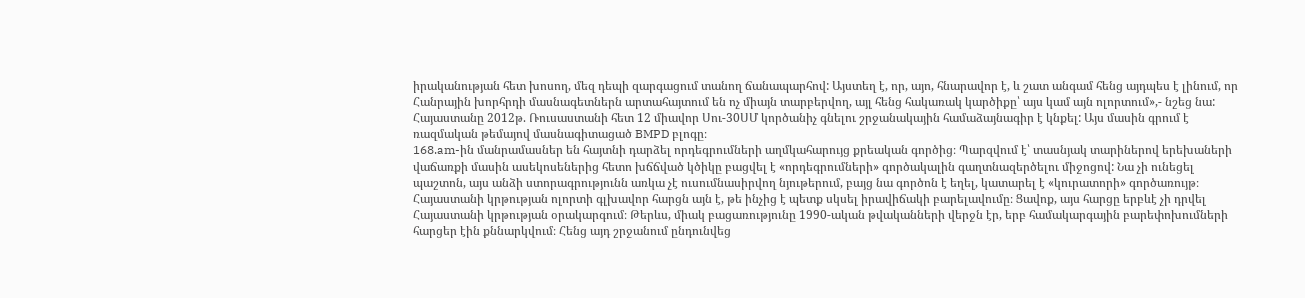իրականության հետ խոսող, մեզ դեպի զարգացում տանող ճանապարհով: Այստեղ է, որ, այո, հնարավոր է, և շատ անգամ հենց այդպես է լինում, որ Հանրային խորհրդի մասնագետներն արտահայտում են ոչ միայն տարբերվող, այլ հենց հակառակ կարծիքը՝ այս կամ այն ոլորտում»,- նշեց նա:
Հայաստանը 2012թ. Ռուսաստանի հետ 12 միավոր Սու-30ՍՄ կործանիչ գնելու շրջանակային համաձայնագիր է կնքել: Այս մասին գրում է ռազմական թեմայով մասնագիտացած BMPD բլոգը։
168.am-ին մանրամասներ են հայտնի դարձել որդեգրումների աղմկահարույց քրեական գործից։ Պարզվում է՝ տասնյակ տարիներով երեխաների վաճառքի մասին ասեկոսեներից հետո խճճված կծիկը բացվել է «որդեգրումների» գործակալին գաղտնազերծելու միջոցով: Նա չի ունեցել պաշտոն, այս անձի ստորագրությունն առկա չէ ուսումնասիրվող նյութերում, բայց նա գործոն է եղել, կատարել է «կուրատորի» գործառույթ։
Հայաստանի կրթության ոլորտի գլխավոր հարցն այն է, թե ինչից է պետք սկսել իրավիճակի բարելավումը։ Ցավոք, այս հարցը երբևէ չի դրվել Հայաստանի կրթության օրակարգում։ Թերևս, միակ բացառությունը 1990-ական թվականների վերջն էր, երբ համակարգային բարեփոխումների հարցեր էին քննարկվում։ Հենց այդ շրջանում ընդունվեց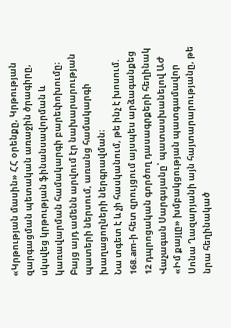«Կրթության մասին» ՀՀ օրենքը, Կրթության զարգացման պետական առաջին ծրագիրը, սկսվեց կրթության ֆինանսավորման և կառավարման համակարգի բարեփոխումը։ Բայց այդ ամենն արվում էր նախարարության պատերի ներսում, առանց համակարգի խաղացողների ներգրավման։
Նա տգետ է և չի հասկանում, թե ինչ է խոսում. 168.am-ի հետ զրույցում այսպես արձագանքեց 12 դպրոցական գործող դասագրքերի հեղինակ Վաչագան Սարգսյանը՝ պատասխանելով ԱԺ «Իմ քայլը» խմբակցության պատգամավոր Սոնա Ղազարյանի այն հայտարարությանը, թե նրա հեղինակած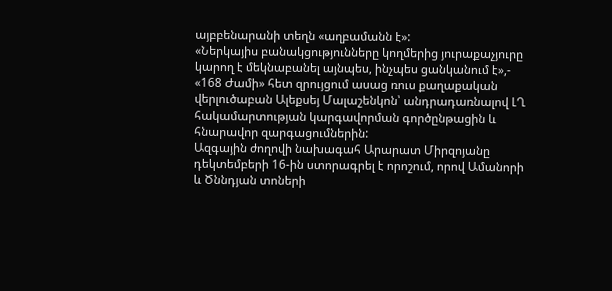այբբենարանի տեղն «աղբամանն է»:
«Ներկայիս բանակցությունները կողմերից յուրաքաչյուրը կարող է մեկնաբանել այնպես, ինչպես ցանկանում է»,- «168 Ժամի» հետ զրույցում ասաց ռուս քաղաքական վերլուծաբան Ալեքսեյ Մալաշենկոն՝ անդրադառնալով ԼՂ հակամարտության կարգավորման գործընթացին և հնարավոր զարգացումներին:
Ազգային ժողովի նախագահ Արարատ Միրզոյանը դեկտեմբերի 16-ին ստորագրել է որոշում, որով Ամանորի և Ծննդյան տոների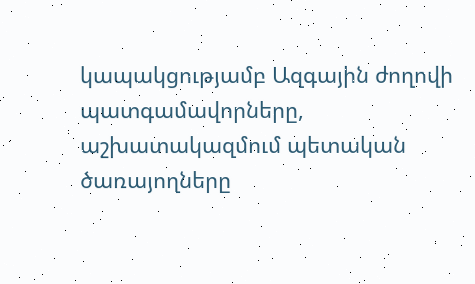կապակցությամբ Ազգային ժողովի պատգամավորները, աշխատակազմում պետական ծառայողները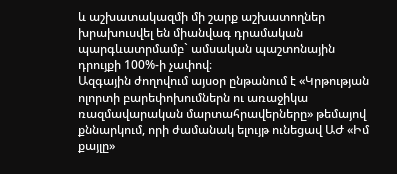և աշխատակազմի մի շարք աշխատողներ խրախուսվել են միանվագ դրամական պարգևատրմամբ` ամսական պաշտոնային դրույքի 100%-ի չափով։
Ազգային ժողովում այսօր ընթանում է «Կրթության ոլորտի բարեփոխումներն ու առաջիկա ռազմավարական մարտահրավերները» թեմայով քննարկում, որի ժամանակ ելույթ ունեցավ ԱԺ «Իմ քայլը»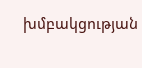խմբակցության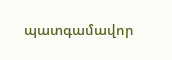պատգամավոր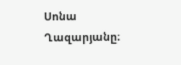Սոնա Ղազարյանը։